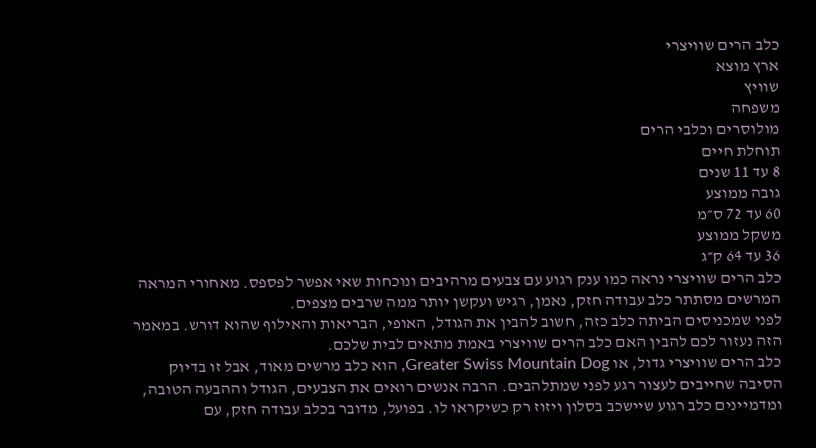כלב הרים שוויצרי
ארץ מוצא
שוויץ
משפחה
מולוסרים וכלבי הרים
תוחלת חיים
8 עד 11 שנים
גובה ממוצע
60 עד 72 ס״מ
משקל ממוצע
36 עד 64 ק״ג
כלב הרים שוויצרי נראה כמו ענק רגוע עם צבעים מרהיבים ונוכחות שאי אפשר לפספס. מאחורי המראה המרשים מסתתר כלב עבודה חזק, נאמן, רגיש ועקשן יותר ממה שרבים מצפים.
לפני שמכניסים הביתה כלב כזה, חשוב להבין את הגודל, האופי, הבריאות והאילוף שהוא דורש. במאמר הזה נעזור לכם להבין האם כלב הרים שוויצרי באמת מתאים לבית שלכם.
כלב הרים שוויצרי גדול, או Greater Swiss Mountain Dog, הוא כלב מרשים מאוד, אבל זו בדיוק הסיבה שחייבים לעצור רגע לפני שמתלהבים. הרבה אנשים רואים את הצבעים, הגודל וההבעה הטובה, ומדמיינים כלב רגוע שיישכב בסלון ויזוז רק כשיקראו לו. בפועל, מדובר בכלב עבודה חזק, עם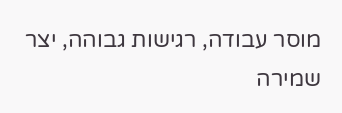מוסר עבודה, רגישות גבוהה, יצר שמירה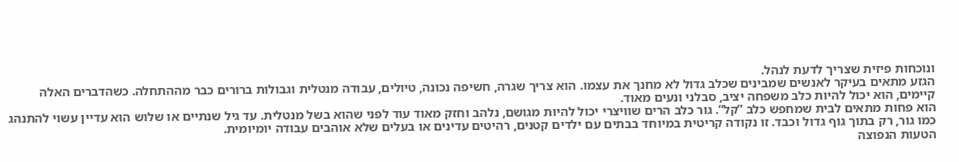ונוכחות פיזית שצריך לדעת לנהל.
הגזע מתאים בעיקר לאנשים שמבינים שכלב גדול לא מחנך את עצמו. הוא צריך שגרה, חשיפה נכונה, טיולים, עבודה מנטלית וגבולות ברורים כבר מההתחלה. כשהדברים האלה קיימים, הוא יכול להיות כלב משפחה יציב, סבלני ונעים מאוד.
הוא פחות מתאים לבית שמחפש כלב ”קל“. גור כלב הרים שוויצרי יכול להיות מגושם, נלהב וחזק מאוד עוד לפני שהוא בשל מנטלית. עד גיל שנתיים או שלוש הוא עדיין עשוי להתנהג כמו גור, רק בתוך גוף גדול וכבד. זו נקודה קריטית במיוחד בבתים עם ילדים קטנים, רהיטים עדינים או בעלים שלא אוהבים עבודה יומיומית.
הטעות הנפוצה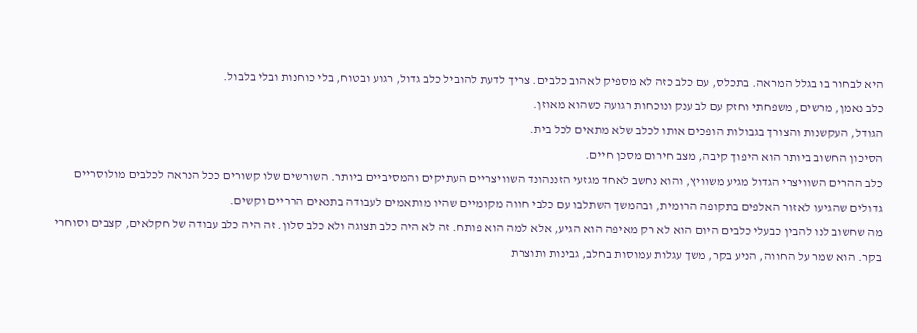היא לבחור בו בגלל המראה. בתכלס, עם כלב כזה לא מספיק לאהוב כלבים. צריך לדעת להוביל כלב גדול, רגוע ובטוח, בלי כוחנות ובלי בלבול.
כלב נאמן, מרשים, משפחתי וחזק עם לב ענק ונוכחות רגועה כשהוא מאוזן.
הגודל, העקשנות והצורך בגבולות הופכים אותו לכלב שלא מתאים לכל בית.
הסיכון החשוב ביותר הוא היפוך קיבה, מצב חירום מסכן חיים.
כלב ההרים השוויצרי הגדול מגיע משוויץ, והוא נחשב לאחד מגזעי הזננהונד השוויצריים העתיקים והמסיביים ביותר. השורשים שלו קשורים ככל הנראה לכלבים מולוסריים גדולים שהגיעו לאזור האלפים בתקופה הרומית, ובהמשך השתלבו עם כלבי חווה מקומיים שהיו מותאמים לעבודה בתנאים הרריים וקשים.
מה שחשוב לנו להבין כבעלי כלבים היום הוא לא רק מאיפה הוא הגיע, אלא למה הוא פותח. זה לא היה כלב תצוגה ולא כלב סלון. זה היה כלב עבודה של חקלאים, קצבים וסוחרי בקר. הוא שמר על החווה, הניע בקר, משך עגלות עמוסות בחלב, גבינות ותוצרת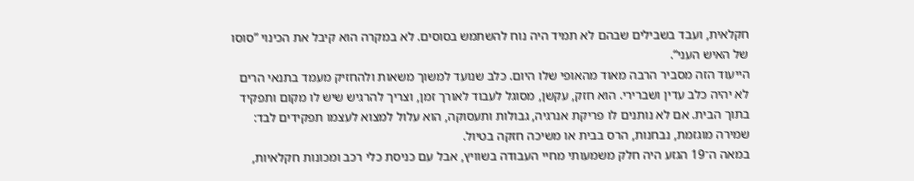חקלאית, ועבד בשבילים שבהם לא תמיד היה נוח להשתמש בסוסים. לא במקרה הוא קיבל את הכינוי ”סוסו של האיש העני“.
הייעוד הזה מסביר הרבה מאוד מהאופי שלו היום. כלב שנועד למשוך משאות ולהחזיק מעמד בתנאי הרים לא יהיה כלב עדין ושברירי. הוא חזק, עקשן, מסוגל לעבוד לאורך זמן, וצריך להרגיש שיש לו מקום ותפקיד בתוך הבית. אם לא נותנים לו פריקת אנרגיה, גבולות ותעסוקה, הוא עלול למצוא לעצמו תפקידים לבד: שמירה מוגזמת, נבחנות, הרס בבית או משיכה חזקה בטיול.
במאה ה־19 הגזע היה חלק משמעותי מחיי העבודה בשוויץ, אבל עם כניסת כלי רכב ומכונות חקלאיות,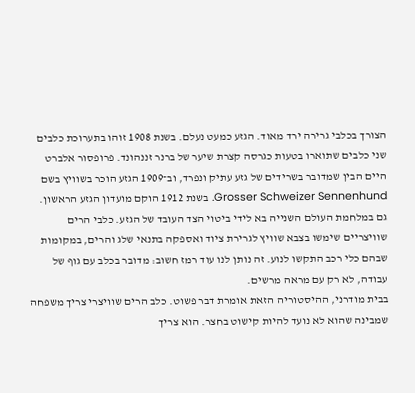הצורך בכלבי גרירה ירד מאוד. הגזע כמעט נעלם. בשנת 1908 זוהו בתערוכת כלבים שני כלבים שתוארו בטעות כגרסה קצרת שיער של ברנר זננהונד. פרופסור אלברט היים הבין שמדובר בשרידים של גזע עתיק ונפרד, וב־1909 הגזע הוכר בשוויץ בשם Grosser Schweizer Sennenhund. בשנת 1912 הוקם מועדון הגזע הראשון.
גם במלחמת העולם השנייה בא לידי ביטוי הצד העובד של הגזע. כלבי הרים שוויצריים שימשו בצבא שוויץ לגרירת ציוד ואספקה בתנאי שלג והרים, במקומות שבהם כלי רכב התקשו לנוע. זה נותן לנו עוד רמז חשוב: מדובר בכלב עם גוף של עבודה, לא רק עם מראה מרשים.
בבית מודרני, ההיסטוריה הזאת אומרת דבר פשוט. כלב הרים שוויצרי צריך משפחה שמבינה שהוא לא נועד להיות קישוט בחצר. הוא צריך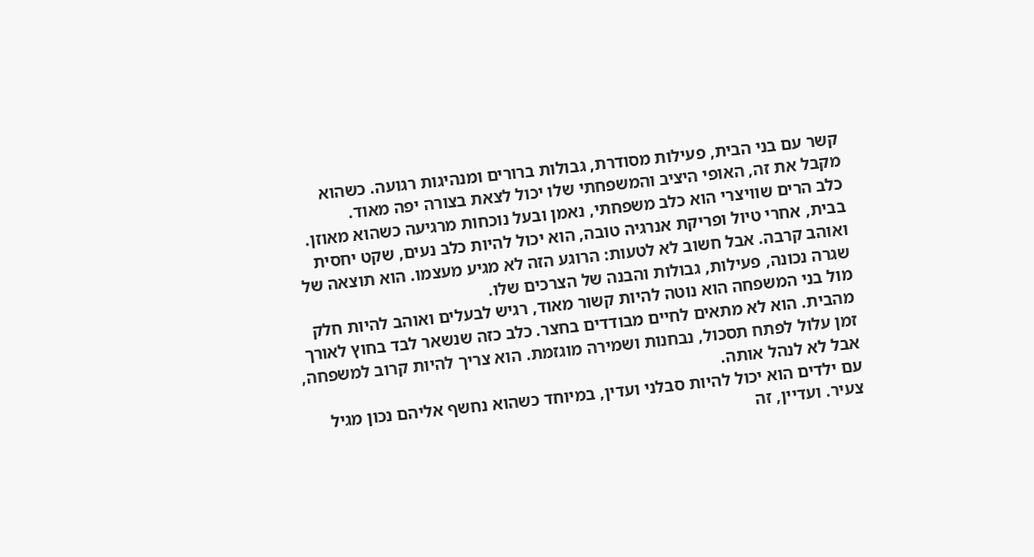קשר עם בני הבית, פעילות מסודרת, גבולות ברורים ומנהיגות רגועה. כשהוא מקבל את זה, האופי היציב והמשפחתי שלו יכול לצאת בצורה יפה מאוד.
כלב הרים שוויצרי הוא כלב משפחתי, נאמן ובעל נוכחות מרגיעה כשהוא מאוזן. בבית, אחרי טיול ופריקת אנרגיה טובה, הוא יכול להיות כלב נעים, שקט יחסית ואוהב קרבה. אבל חשוב לא לטעות: הרוגע הזה לא מגיע מעצמו. הוא תוצאה של שגרה נכונה, פעילות, גבולות והבנה של הצרכים שלו.
מול בני המשפחה הוא נוטה להיות קשור מאוד, רגיש לבעלים ואוהב להיות חלק מהבית. הוא לא מתאים לחיים מבודדים בחצר. כלב כזה שנשאר לבד בחוץ לאורך זמן עלול לפתח תסכול, נבחנות ושמירה מוגזמת. הוא צריך להיות קרוב למשפחה, אבל לא לנהל אותה.
עם ילדים הוא יכול להיות סבלני ועדין, במיוחד כשהוא נחשף אליהם נכון מגיל צעיר. ועדיין, זה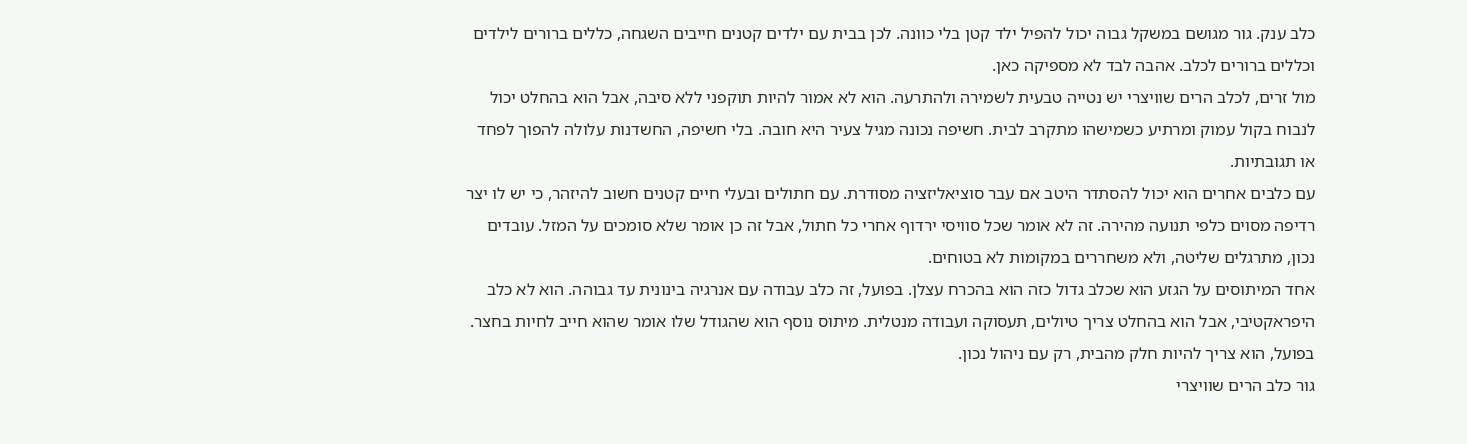כלב ענק. גור מגושם במשקל גבוה יכול להפיל ילד קטן בלי כוונה. לכן בבית עם ילדים קטנים חייבים השגחה, כללים ברורים לילדים וכללים ברורים לכלב. אהבה לבד לא מספיקה כאן.
מול זרים, לכלב הרים שוויצרי יש נטייה טבעית לשמירה ולהתרעה. הוא לא אמור להיות תוקפני ללא סיבה, אבל הוא בהחלט יכול לנבוח בקול עמוק ומרתיע כשמישהו מתקרב לבית. חשיפה נכונה מגיל צעיר היא חובה. בלי חשיפה, החשדנות עלולה להפוך לפחד או תגובתיות.
עם כלבים אחרים הוא יכול להסתדר היטב אם עבר סוציאליזציה מסודרת. עם חתולים ובעלי חיים קטנים חשוב להיזהר, כי יש לו יצר רדיפה מסוים כלפי תנועה מהירה. זה לא אומר שכל סוויסי ירדוף אחרי כל חתול, אבל זה כן אומר שלא סומכים על המזל. עובדים נכון, מתרגלים שליטה, ולא משחררים במקומות לא בטוחים.
אחד המיתוסים על הגזע הוא שכלב גדול כזה הוא בהכרח עצלן. בפועל, זה כלב עבודה עם אנרגיה בינונית עד גבוהה. הוא לא כלב היפראקטיבי, אבל הוא בהחלט צריך טיולים, תעסוקה ועבודה מנטלית. מיתוס נוסף הוא שהגודל שלו אומר שהוא חייב לחיות בחצר. בפועל, הוא צריך להיות חלק מהבית, רק עם ניהול נכון.
גור כלב הרים שוויצרי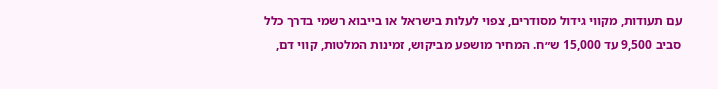עם תעודות, מקווי גידול מסודרים, צפוי לעלות בישראל או בייבוא רשמי בדרך כלל סביב 9,500 עד 15,000 ש״ח. המחיר מושפע מביקוש, זמינות המלטות, קווי דם,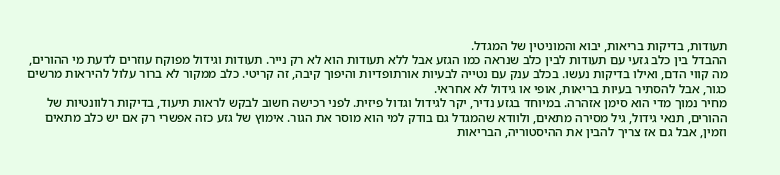תעודות, בדיקות בריאות, יבוא והמוניטין של המגדל.
ההבדל בין כלב גזעי עם תעודות לבין כלב שנראה כמו הגזע אבל ללא תעודות הוא לא רק נייר. תעודות וגידול מפוקח עוזרים לדעת מי ההורים, מה קווי הדם, ואילו בדיקות נעשו. בכלב ענק עם נטייה לבעיות אורתופדיות והיפוך קיבה, זה קריטי. כלב ממקור לא ברור עלול להיראות מרשים כגור, אבל להסתיר בעיות בריאות, אופי או גידול לא אחראי.
מחיר נמוך מדי הוא סימן אזהרה. במיוחד בגזע נדיר, יקר לגידול וגדול פיזית. לפני רכישה חשוב לבקש לראות תיעוד, בדיקות רלוונטיות של ההורים, תנאי גידול, גיל מסירה מתאים, ולוודא שהמגדל גם בודק למי הוא מוסר את הגור. אימוץ של גזע כזה אפשרי רק אם יש כלב מתאים וזמין, אבל גם אז צריך להבין את ההיסטוריה, הבריאות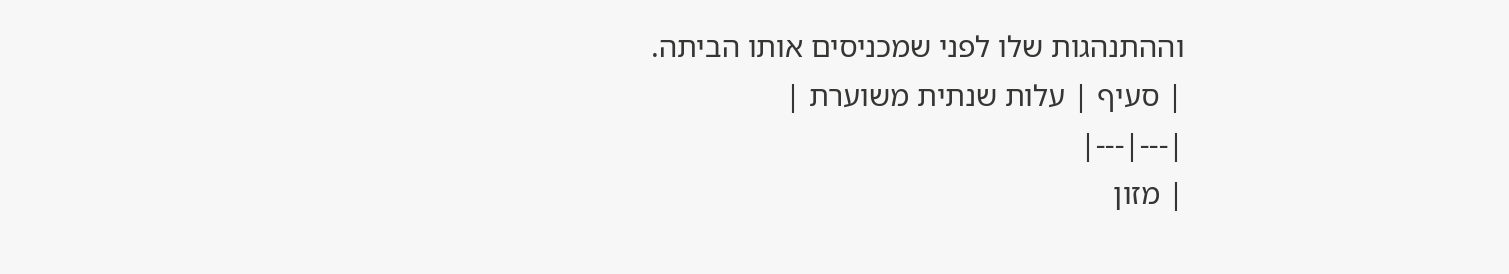וההתנהגות שלו לפני שמכניסים אותו הביתה.
| סעיף | עלות שנתית משוערת |
|---|---|
| מזון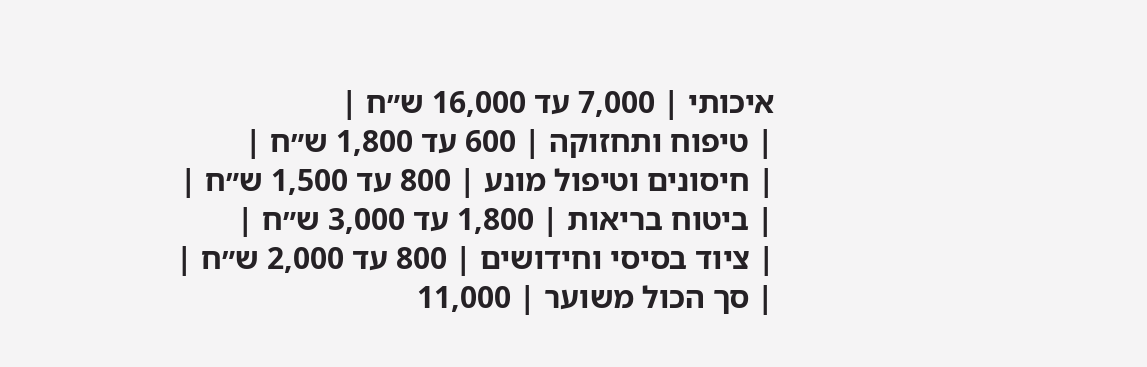איכותי | 7,000 עד 16,000 ש״ח |
| טיפוח ותחזוקה | 600 עד 1,800 ש״ח |
| חיסונים וטיפול מונע | 800 עד 1,500 ש״ח |
| ביטוח בריאות | 1,800 עד 3,000 ש״ח |
| ציוד בסיסי וחידושים | 800 עד 2,000 ש״ח |
| סך הכול משוער | 11,000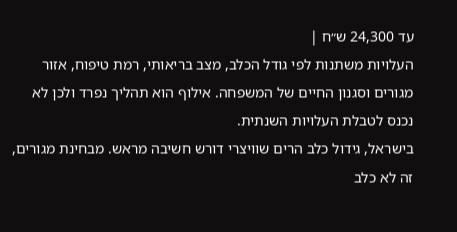עד 24,300 ש״ח |
העלויות משתנות לפי גודל הכלב, מצב בריאותי, רמת טיפוח, אזור מגורים וסגנון החיים של המשפחה. אילוף הוא תהליך נפרד ולכן לא נכנס לטבלת העלויות השנתית.
בישראל, גידול כלב הרים שוויצרי דורש חשיבה מראש. מבחינת מגורים, זה לא כלב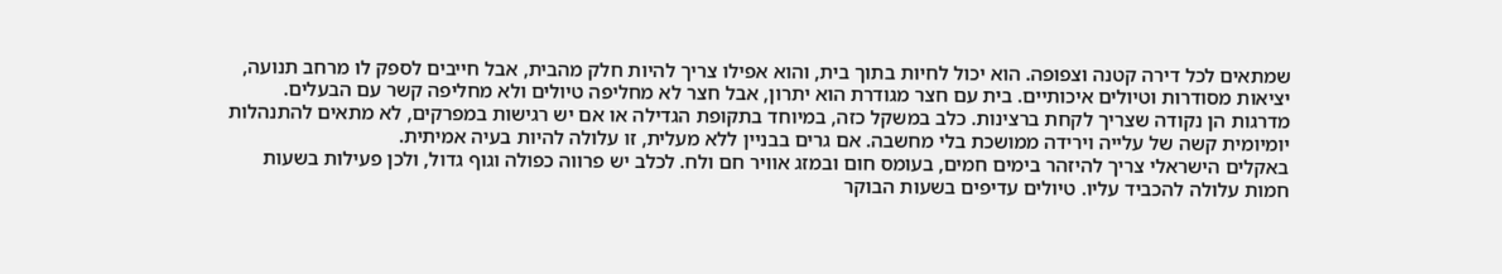שמתאים לכל דירה קטנה וצפופה. הוא יכול לחיות בתוך בית, והוא אפילו צריך להיות חלק מהבית, אבל חייבים לספק לו מרחב תנועה, יציאות מסודרות וטיולים איכותיים. בית עם חצר מגודרת הוא יתרון, אבל חצר לא מחליפה טיולים ולא מחליפה קשר עם הבעלים.
מדרגות הן נקודה שצריך לקחת ברצינות. כלב במשקל כזה, במיוחד בתקופת הגדילה או אם יש רגישות במפרקים, לא מתאים להתנהלות יומיומית קשה של עלייה וירידה ממושכת בלי מחשבה. אם גרים בבניין ללא מעלית, זו עלולה להיות בעיה אמיתית.
באקלים הישראלי צריך להיזהר בימים חמים, בעומס חום ובמזג אוויר חם ולח. לכלב יש פרווה כפולה וגוף גדול, ולכן פעילות בשעות חמות עלולה להכביד עליו. טיולים עדיפים בשעות הבוקר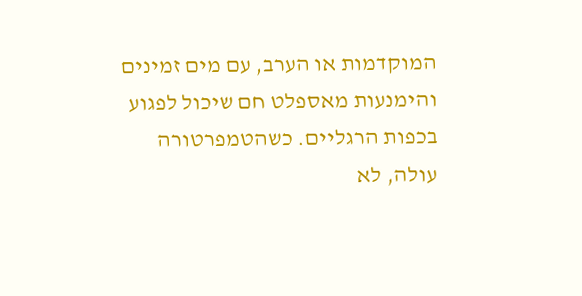המוקדמות או הערב, עם מים זמינים והימנעות מאספלט חם שיכול לפגוע בכפות הרגליים. כשהטמפרטורה עולה, לא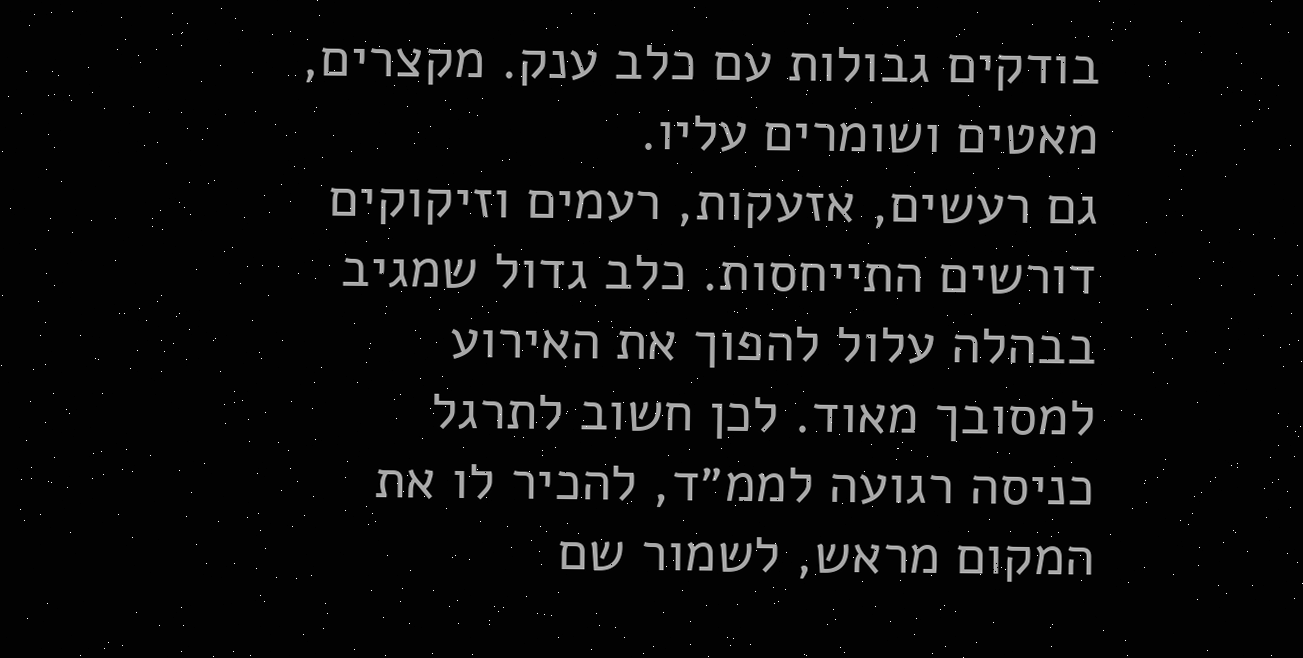בודקים גבולות עם כלב ענק. מקצרים, מאטים ושומרים עליו.
גם רעשים, אזעקות, רעמים וזיקוקים דורשים התייחסות. כלב גדול שמגיב בבהלה עלול להפוך את האירוע למסובך מאוד. לכן חשוב לתרגל כניסה רגועה לממ״ד, להכיר לו את המקום מראש, לשמור שם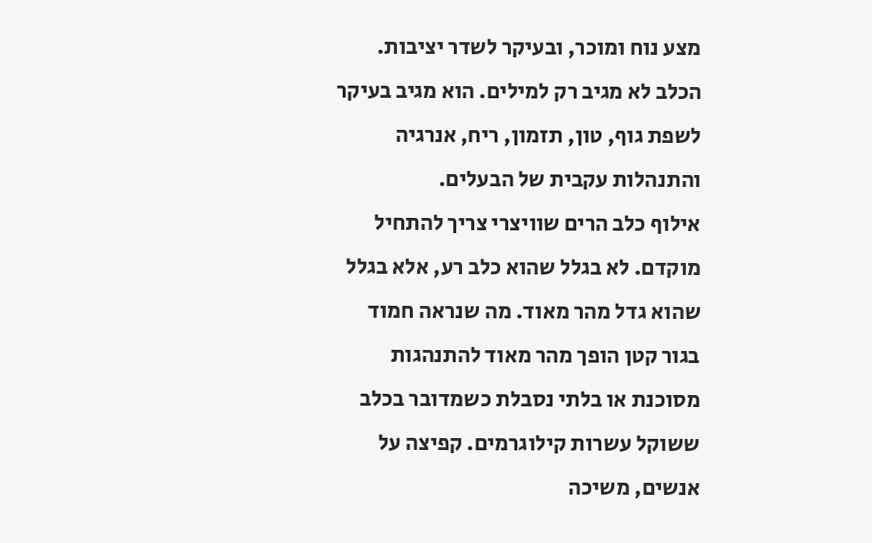מצע נוח ומוכר, ובעיקר לשדר יציבות. הכלב לא מגיב רק למילים. הוא מגיב בעיקר לשפת גוף, טון, תזמון, ריח, אנרגיה והתנהלות עקבית של הבעלים.
אילוף כלב הרים שוויצרי צריך להתחיל מוקדם. לא בגלל שהוא כלב רע, אלא בגלל שהוא גדל מהר מאוד. מה שנראה חמוד בגור קטן הופך מהר מאוד להתנהגות מסוכנת או בלתי נסבלת כשמדובר בכלב ששוקל עשרות קילוגרמים. קפיצה על אנשים, משיכה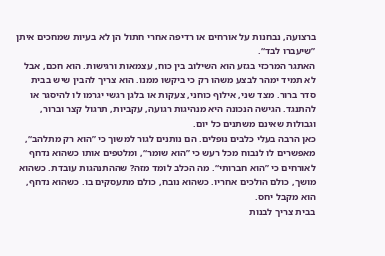ברצועה, נבחנות על אורחים או רדיפה אחרי חתול הן לא בעיות שמחכים איתן ”שיעברו לבד“.
האתגר המרכזי בגזע הוא השילוב בין כוח, עצמאות ורגישות. הוא חכם, אבל לא תמיד ימהר לבצע משהו רק כי ביקשו ממנו. הוא צריך להבין שיש בבית סדר ברור. מצד שני, אילוף כוחני, צעקות או בלגן רגשי יגרמו לו להיסגר או להתנגד. הגישה הנכונה היא מנהיגות רגועה, עקביות, תרגול קצר וברור, וגבולות שאינם משתנים כל יום.
כאן הרבה בעלי כלבים נופלים. הם נותנים לגור למשוך כי ”הוא רק מתלהב“, מאפשרים לו לנבוח מכל רעש כי ”הוא שומר“, ומלטפים אותו כשהוא נדחף לאורחים כי ”הוא חברותי“. מה הכלב לומד מזה? שההתנהגות עובדת. כשהוא מושך, כולם הולכים אחריו. כשהוא נובח, כולם מתעסקים בו. כשהוא נדחף, הוא מקבל יחס.
בבית צריך לבנות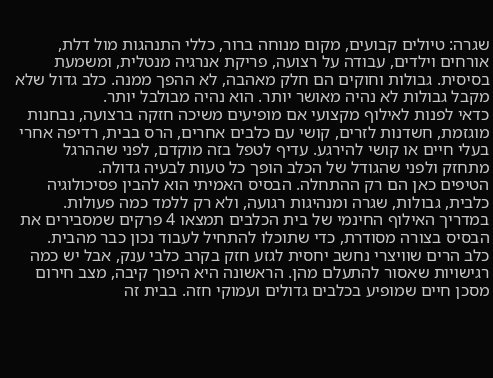שגרה: טיולים קבועים, מקום מנוחה ברור, כללי התנהגות מול דלת, אורחים וילדים, עבודה על רצועה, פריקת אנרגיה מנטלית, ומשמעת בסיסית. גבולות וחוקים הם חלק מאהבה, לא ההפך ממנה. כלב גדול שלא מקבל גבולות לא נהיה מאושר יותר. הוא נהיה מבולבל יותר.
כדאי לפנות לאילוף מקצועי אם מופיעים משיכה חזקה ברצועה, נבחנות מוגזמת, חשדנות לזרים, קושי עם כלבים אחרים, הרס בבית, רדיפה אחרי בעלי חיים או קושי להירגע. עדיף לטפל בזה מוקדם, לפני שההרגל מתחזק ולפני שהגודל של הכלב הופך כל טעות לבעיה גדולה.
הטיפים כאן הם רק ההתחלה. הבסיס האמיתי הוא להבין פסיכולוגיה כלבית, גבולות, שגרה ומנהיגות רגועה, ולא רק ללמד כמה פעולות. במדריך האילוף החינמי של בית הכלבים תמצאו 4 פרקים שמסבירים את הבסיס בצורה מסודרת, כדי שתוכלו להתחיל לעבוד נכון כבר מהבית.
כלב הרים שוויצרי נחשב יחסית לגזע חזק בקרב כלבי ענק, אבל יש כמה רגישויות שאסור להתעלם מהן. הראשונה היא היפוך קיבה, מצב חירום מסכן חיים שמופיע בכלבים גדולים ועמוקי חזה. בבית זה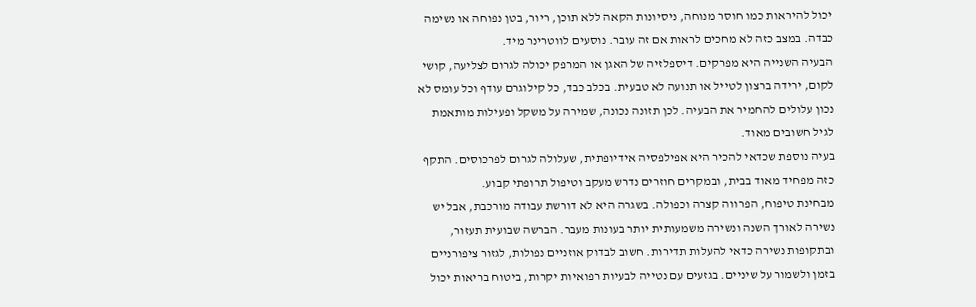יכול להיראות כמו חוסר מנוחה, ניסיונות הקאה ללא תוכן, ריור, בטן נפוחה או נשימה כבדה. במצב כזה לא מחכים לראות אם זה עובר. נוסעים לווטרינר מיד.
הבעיה השנייה היא מפרקים. דיספלזיה של האגן או המרפק יכולה לגרום לצליעה, קושי לקום, ירידה ברצון לטייל או תנועה לא טבעית. בכלב כבד, כל קילוגרם עודף וכל עומס לא נכון עלולים להחמיר את הבעיה. לכן תזונה נכונה, שמירה על משקל ופעילות מותאמת לגיל חשובים מאוד.
בעיה נוספת שכדאי להכיר היא אפילפסיה אידיופתית, שעלולה לגרום לפרכוסים. התקף כזה מפחיד מאוד בבית, ובמקרים חוזרים נדרש מעקב וטיפול תרופתי קבוע.
מבחינת טיפוח, הפרווה קצרה וכפולה. בשגרה היא לא דורשת עבודה מורכבת, אבל יש נשירה לאורך השנה ונשירה משמעותית יותר בעונות מעבר. הברשה שבועית תעזור, ובתקופות נשירה כדאי להעלות תדירות. חשוב לבדוק אוזניים נפולות, לגזור ציפורניים בזמן ולשמור על שיניים. בגזעים עם נטייה לבעיות רפואיות יקרות, ביטוח בריאות יכול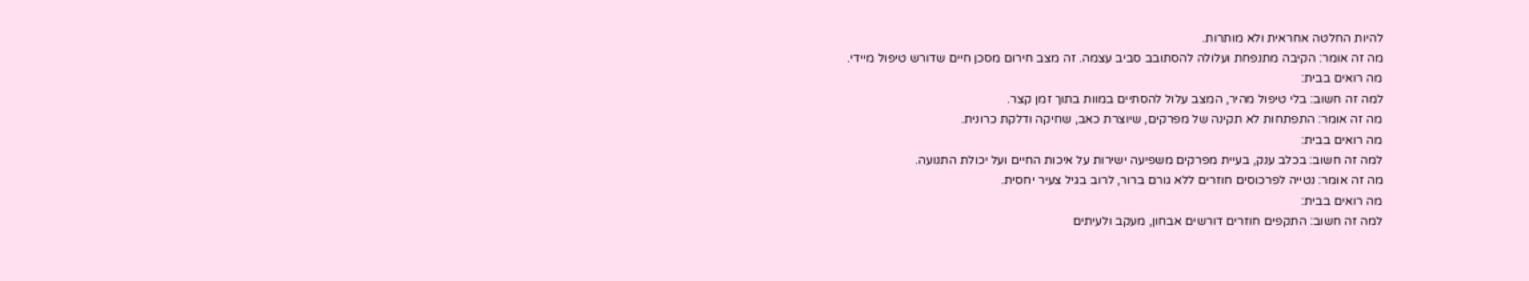להיות החלטה אחראית ולא מותרות.
מה זה אומר: הקיבה מתנפחת ועלולה להסתובב סביב עצמה. זה מצב חירום מסכן חיים שדורש טיפול מיידי.
מה רואים בבית:
למה זה חשוב: בלי טיפול מהיר, המצב עלול להסתיים במוות בתוך זמן קצר.
מה זה אומר: התפתחות לא תקינה של מפרקים, שיוצרת כאב, שחיקה ודלקת כרונית.
מה רואים בבית:
למה זה חשוב: בכלב ענק, בעיית מפרקים משפיעה ישירות על איכות החיים ועל יכולת התנועה.
מה זה אומר: נטייה לפרכוסים חוזרים ללא גורם ברור, לרוב בגיל צעיר יחסית.
מה רואים בבית:
למה זה חשוב: התקפים חוזרים דורשים אבחון, מעקב ולעיתים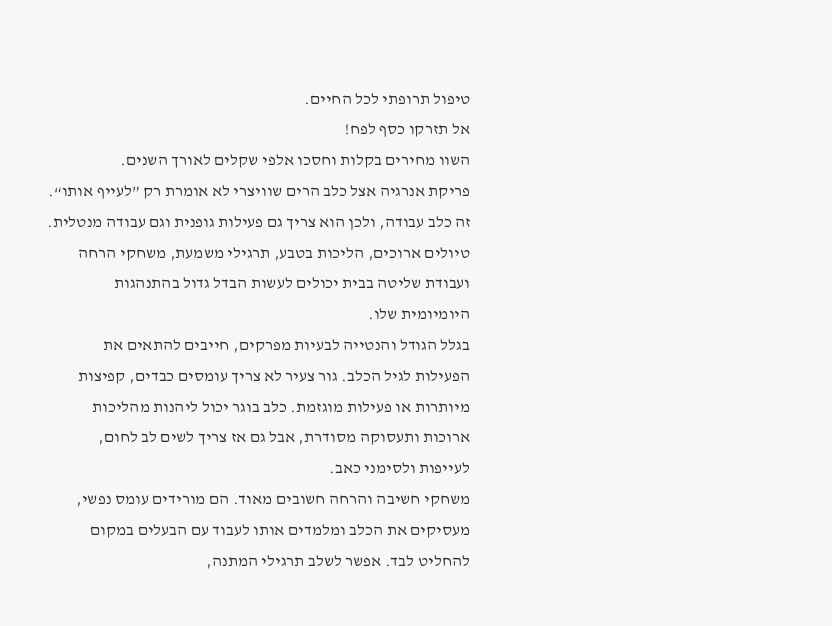טיפול תרופתי לכל החיים.
אל תזרקו כסף לפח!
השוו מחירים בקלות וחסכו אלפי שקלים לאורך השנים.
פריקת אנרגיה אצל כלב הרים שוויצרי לא אומרת רק ”לעייף אותו“. זה כלב עבודה, ולכן הוא צריך גם פעילות גופנית וגם עבודה מנטלית. טיולים ארוכים, הליכות בטבע, תרגילי משמעת, משחקי הרחה ועבודת שליטה בבית יכולים לעשות הבדל גדול בהתנהגות היומיומית שלו.
בגלל הגודל והנטייה לבעיות מפרקים, חייבים להתאים את הפעילות לגיל הכלב. גור צעיר לא צריך עומסים כבדים, קפיצות מיותרות או פעילות מוגזמת. כלב בוגר יכול ליהנות מהליכות ארוכות ותעסוקה מסודרת, אבל גם אז צריך לשים לב לחום, לעייפות ולסימני כאב.
משחקי חשיבה והרחה חשובים מאוד. הם מורידים עומס נפשי, מעסיקים את הכלב ומלמדים אותו לעבוד עם הבעלים במקום להחליט לבד. אפשר לשלב תרגילי המתנה,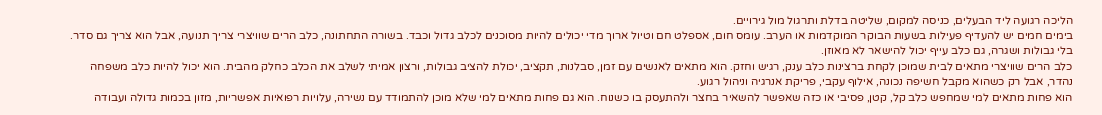הליכה רגועה ליד הבעלים, כניסה למקום, שליטה בדלת ותרגול מול גירויים.
בימים חמים יש להעדיף פעילות בשעות הבוקר המוקדמות או הערב. עומס חום, אספלט חם וטיול ארוך מדי יכולים להיות מסוכנים לכלב גדול וכבד. בשורה התחתונה, כלב הרים שוויצרי צריך תנועה, אבל הוא צריך גם סדר. בלי גבולות ושגרה, גם כלב עייף יכול להישאר לא מאוזן.
כלב הרים שוויצרי מתאים לבית שמוכן לקחת ברצינות כלב ענק, רגיש וחזק. הוא מתאים לאנשים עם זמן, סבלנות, תקציב, יכולת להציב גבולות, ורצון אמיתי לשלב את הכלב כחלק מהבית. הוא יכול להיות כלב משפחה נהדר, אבל רק כשהוא מקבל חשיפה נכונה, אילוף עקבי, פריקת אנרגיה וניהול רגוע.
הוא פחות מתאים למי שמחפש כלב קל, קטן, פסיבי או כזה שאפשר להשאיר בחצר ולהתעסק בו כשנוח. הוא גם פחות מתאים למי שלא מוכן להתמודד עם נשירה, עלויות רפואיות אפשריות, מזון בכמות גדולה ועבודה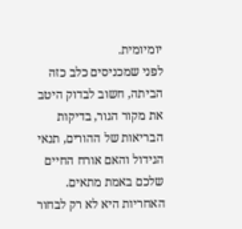יומיומית.
לפני שמכניסים כלב כזה הביתה, חשוב לבדוק היטב את מקור הגור, בדיקות הבריאות של ההורים, תנאי הגידול והאם אורח החיים שלכם באמת מתאים. האחריות היא לא רק לבחור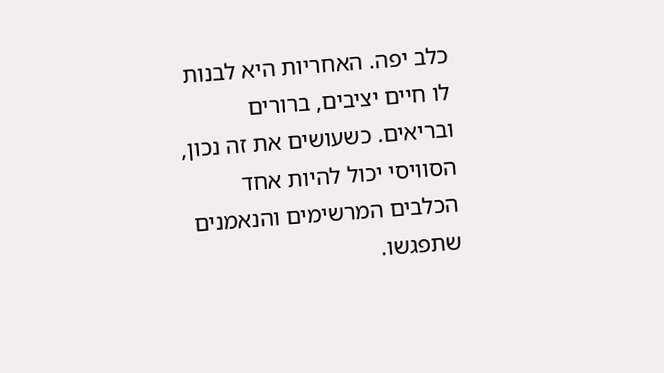כלב יפה. האחריות היא לבנות לו חיים יציבים, ברורים ובריאים. כשעושים את זה נכון, הסוויסי יכול להיות אחד הכלבים המרשימים והנאמנים שתפגשו.